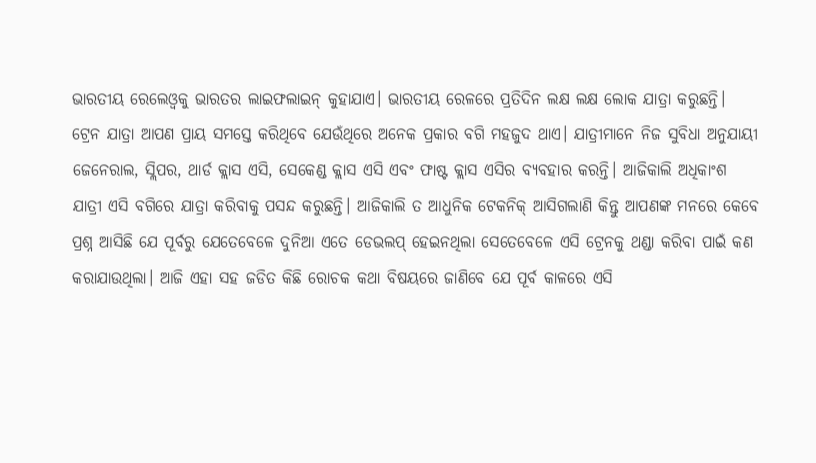ଭାରତୀୟ ରେଲେଓ୍ଵକୁ ଭାରତର ଲାଇଫଲାଇନ୍ କୁହାଯାଏ। ଭାରତୀୟ ରେଳରେ ପ୍ରତିଦିନ ଲକ୍ଷ ଲକ୍ଷ ଲୋକ ଯାତ୍ରା କରୁଛନ୍ତି। ଟ୍ରେନ ଯାତ୍ରା ଆପଣ ପ୍ରାୟ ସମସ୍ତେ କରିଥିବେ ଯେଉଁଥିରେ ଅନେକ ପ୍ରକାର ବଗି ମହଜୁଦ ଥାଏ। ଯାତ୍ରୀମାନେ ନିଜ ସୁବିଧା ଅନୁଯାୟୀ ଜେନେରାଲ, ସ୍ଲିପର, ଥାର୍ଡ କ୍ଲାସ ଏସି, ସେକେଣ୍ଡ କ୍ଲାସ ଏସି ଏବଂ ଫାଷ୍ଟ କ୍ଲାସ ଏସିର ବ୍ୟବହାର କରନ୍ତି। ଆଜିକାଲି ଅଧିକାଂଶ ଯାତ୍ରୀ ଏସି ବଗିରେ ଯାତ୍ରା କରିବାକୁ ପସନ୍ଦ କରୁଛନ୍ତି। ଆଜିକାଲି ତ ଆଧୁନିକ ଟେକନିକ୍ ଆସିଗଲାଣି କିନ୍ତୁ ଆପଣଙ୍କ ମନରେ କେବେ ପ୍ରଶ୍ନ ଆସିଛି ଯେ ପୂର୍ବରୁ ଯେତେବେଳେ ଦୁନିଆ ଏତେ ଡେଭଲପ୍ ହେଇନଥିଲା ସେତେବେଳେ ଏସି ଟ୍ରେନକୁ ଥଣ୍ଡା କରିବା ପାଇଁ କଣ କରାଯାଉଥିଲା। ଆଜି ଏହା ସହ ଜଡିତ କିଛି ରୋଚକ କଥା ବିଷୟରେ ଜାଣିବେ ଯେ ପୂର୍ବ କାଳରେ ଏସି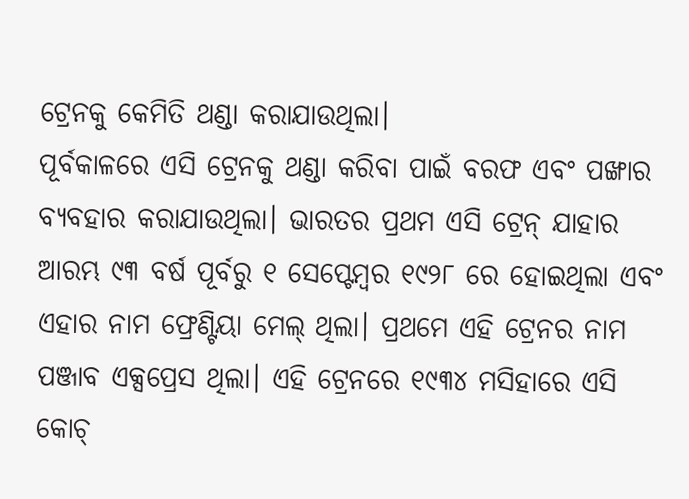ଟ୍ରେନକୁ କେମିତି ଥଣ୍ଡା କରାଯାଉଥିଲା।
ପୂର୍ବକାଳରେ ଏସି ଟ୍ରେନକୁ ଥଣ୍ଡା କରିବା ପାଇଁ ବରଫ ଏବଂ ପଙ୍ଖାର ବ୍ୟବହାର କରାଯାଉଥିଲା। ଭାରତର ପ୍ରଥମ ଏସି ଟ୍ରେନ୍ ଯାହାର ଆରମ୍ଭ ୯୩ ବର୍ଷ ପୂର୍ବରୁ ୧ ସେପ୍ଟେମ୍ବର ୧୯୨୮ ରେ ହୋଇଥିଲା ଏବଂ ଏହାର ନାମ ଫ୍ରେଣ୍ଟିୟା ମେଲ୍ ଥିଲା। ପ୍ରଥମେ ଏହି ଟ୍ରେନର ନାମ ପଞ୍ଜାବ ଏକ୍ସପ୍ରେସ ଥିଲା। ଏହି ଟ୍ରେନରେ ୧୯୩୪ ମସିହାରେ ଏସି କୋଚ୍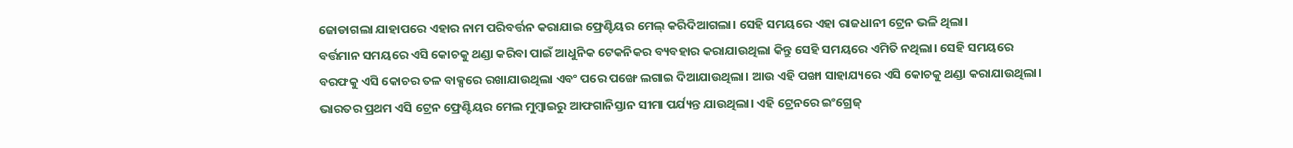ଜୋଡାଗଲା ଯାହାପରେ ଏହାର ନାମ ପରିବର୍ତ୍ତନ କରାଯାଇ ଫ୍ରେଣ୍ଟିୟର ମେଲ୍ କରିଦିଆଗଲା। ସେହି ସମୟରେ ଏହା ରାଜଧାନୀ ଟ୍ରେନ ଭଳି ଥିଲା।
ବର୍ତ୍ତମାନ ସମୟରେ ଏସି କୋଚକୁ ଥଣ୍ଡା କରିବା ପାଇଁ ଆଧୁନିକ ଟେକନିକର ବ୍ୟବହାର କରାଯାଉଥିଲା କିନ୍ତୁ ସେହି ସମୟରେ ଏମିତି ନଥିଲା। ସେହି ସମୟରେ ବରଫକୁ ଏସି କୋଚର ତଳ ବାକ୍ସରେ ରଖାଯାଉଥିଲା ଏବଂ ପରେ ପଙ୍ଖେ ଲଗାଇ ଦିଆଯାଉଥିଲା। ଆଉ ଏହି ପଙ୍ଖା ସାହାଯ୍ୟରେ ଏସି କୋଚକୁ ଥଣ୍ଡା କରାଯାଉଥିଲା। ଭାରତର ପ୍ରଥମ ଏସି ଟ୍ରେନ ଫ୍ରେଣ୍ଟିୟର ମେଲ ମୁମ୍ବାଇରୁ ଆଫଗାନିସ୍ତାନ ସୀମା ପର୍ଯ୍ୟନ୍ତ ଯାଉଥିଲା। ଏହି ଟ୍ରେନରେ ଇଂଗ୍ରେଜ୍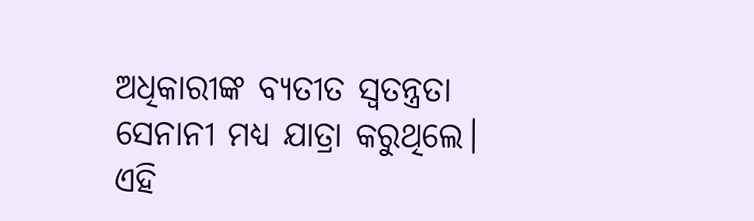ଅଧିକାରୀଙ୍କ ବ୍ୟତୀତ ସ୍ୱତନ୍ତ୍ରତା ସେନାନୀ ମଧ୍ୟ ଯାତ୍ରା କରୁଥିଲେ।
ଏହି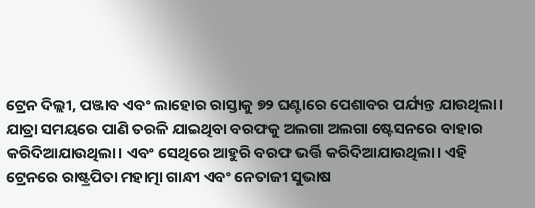ଟ୍ରେନ ଦିଲ୍ଲୀ, ପଞ୍ଜାବ ଏବଂ ଲାହୋର ରାସ୍ତାକୁ ୭୨ ଘଣ୍ଟାରେ ପେଶାବର ପର୍ଯ୍ୟନ୍ତ ଯାଉଥିଲା। ଯାତ୍ରା ସମୟରେ ପାଣି ତରଳି ଯାଇଥିବା ବରଫକୁ ଅଲଗା ଅଲଗା ଷ୍ଟେସନରେ ବାହାର କରିଦିଆଯାଉଥିଲା। ଏବଂ ସେଥିରେ ଆହୁରି ବରଫ ଭର୍ତ୍ତି କରିଦିଆଯାଉଥିଲା। ଏହି ଟ୍ରେନରେ ରାଷ୍ଟ୍ରପିତା ମହାତ୍ମା ଗାନ୍ଧୀ ଏବଂ ନେତାଜୀ ସୁଭାଷ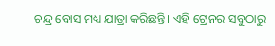ଚନ୍ଦ୍ର ବୋସ ମଧ୍ୟ ଯାତ୍ରା କରିଛନ୍ତି। ଏହି ଟ୍ରେନର ସବୁଠାରୁ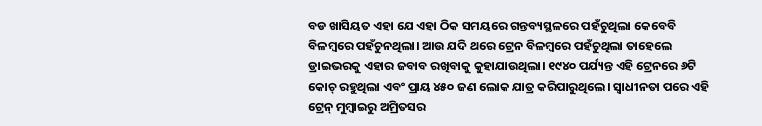ବଡ ଖାସିୟତ ଏହା ଯେ ଏହା ଠିକ ସମୟରେ ଗନ୍ତବ୍ୟସ୍ଥଳରେ ପହଁଚୁଥିଲା କେବେବି ବିଳମ୍ବରେ ପହଁଚୁନଥିଲା। ଆଉ ଯଦି ଥରେ ଟ୍ରେନ ବିଳମ୍ବରେ ପହଁଚୁଥିଲା ତାହେଲେ ଡ୍ରାଇଭରକୁ ଏହାର ଜବାବ ରଖିବାକୁ କୁହାଯାଉଥିଲା। ୧୯୪୦ ପର୍ଯ୍ୟନ୍ତ ଏହି ଟ୍ରେନରେ ୬ଟି କୋଚ୍ ରହୁଥିଲା ଏବଂ ପ୍ରାୟ ୪୫୦ ଜଣ ଲୋକ ଯାତ୍ର କରିପାରୁଥିଲେ। ସ୍ୱାଧୀନତା ପରେ ଏହି ଟ୍ରେନ୍ ମୁମ୍ବାଇରୁ ଅମ୍ରିତସର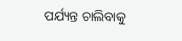ପର୍ଯ୍ୟନ୍ତ ଚାଲିବାକୁ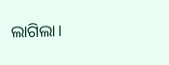ଲାଗିଲା।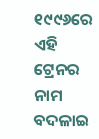୧୯୯୬ରେ ଏହି ଟ୍ରେନର ନାମ ବଦଳାଇ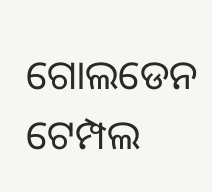ଗୋଲଡେନ ଟେମ୍ପଲ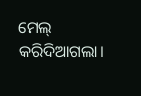ମେଲ୍ କରିଦିଆଗଲା।